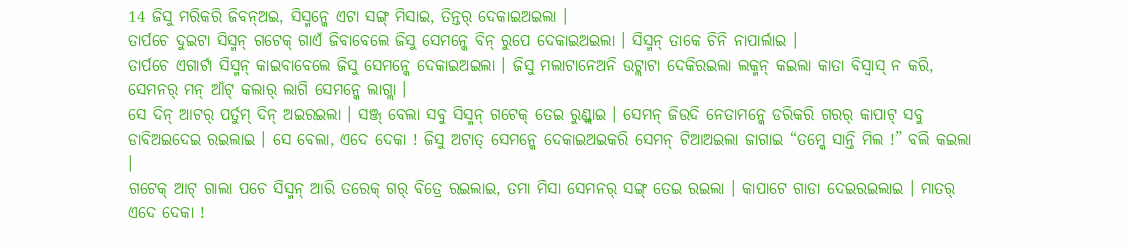14 ଜିସୁ ମରିକରି ଜିବନ୍ଅଇ, ସିସ୍ମନ୍କେ ଏଟା ସଙ୍ଗ୍ ମିସାଇ, ତିନ୍ତର୍ ଦେକାଇଅଇଲା ।
ତାର୍ପଚେ ଦୁଇଟା ସିସ୍ମନ୍ ଗଟେକ୍ ଗାଏଁ ଜିବାବେଲେ ଜିସୁ ସେମନ୍କେ ବିନ୍ ରୁପେ ଦେକାଇଅଇଲା । ସିସ୍ମନ୍ ତାକେ ଚିନି ନାପାର୍ଲାଇ ।
ତାର୍ପଚେ ଏଗାର୍ଟା ସିସ୍ମନ୍ କାଇବାବେଲେ ଜିସୁ ସେମନ୍କେ ଦେକାଇଅଇଲା । ଜିସୁ ମଲାଟାନେଅନି ଉଟ୍ଲାଟା ଦେକିରଇଲା ଲକ୍ମନ୍ କଇଲା କାତା ବିସ୍ବାସ୍ ନ କରି, ସେମନର୍ ମନ୍ ଆଁଟ୍ କଲାର୍ ଲାଗି ସେମନ୍କେ ଲାଗ୍ଲା ।
ସେ ଦିନ୍ ଆଟର୍ ପର୍ତୁମ୍ ଦିନ୍ ଅଇରଇଲା । ସଞ୍ଜ୍ ବେଲା ସବୁ ସିସ୍ମନ୍ ଗଟେକ୍ ତେଇ ରୁଣ୍ଡ୍ଲାଇ । ସେମନ୍ ଜିଉଦି ନେତାମନ୍କେ ଡରିକରି ଗରର୍ କାପାଟ୍ ସବୁ ଡାବିଅଇଦେଇ ରଇଲାଇ । ସେ ବେଲା, ଏଦେ ଦେକା ! ଜିସୁ ଅଟାତ୍ ସେମନ୍କେ ଦେକାଇଅଇକରି ସେମନ୍ ଟିଆଅଇଲା ଜାଗାଇ “ତମ୍କେ ସାନ୍ତି ମିଲ !” ବଲି କଇଲା ।
ଗଟେକ୍ ଆଟ୍ ଗାଲା ପଚେ ସିସ୍ମନ୍ ଆରି ତରେକ୍ ଗର୍ ବିତ୍ରେ ରଇଲାଇ, ତମା ମିସା ସେମନର୍ ସଙ୍ଗ୍ ତେଇ ରଇଲା । କାପାଟେ ଗାଡା ଦେଇରଇଲାଇ । ମାତର୍ ଏଦେ ଦେକା !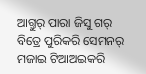ଆଗ୍ତୁର୍ ପାରା ଜିସୁ ଗର୍ ବିତ୍ରେ ପୁରିକରି ସେମନର୍ ମଜାଇ ଟିଆଅଇକରି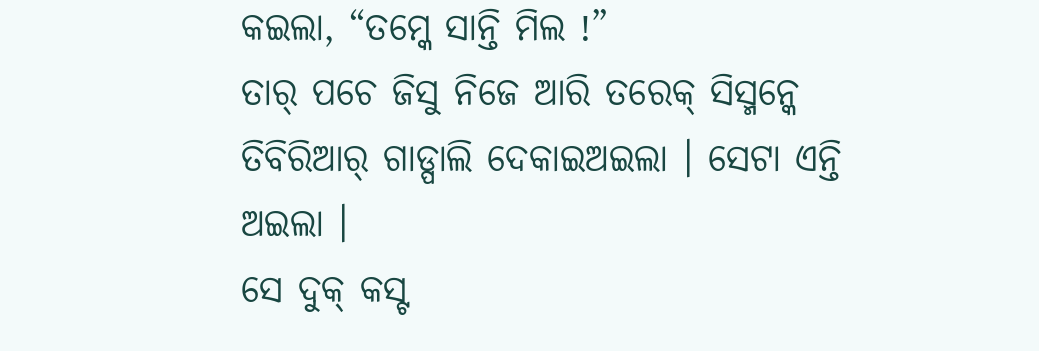କଇଲା, “ତମ୍କେ ସାନ୍ତି ମିଲ !”
ତାର୍ ପଚେ ଜିସୁ ନିଜେ ଆରି ତରେକ୍ ସିସ୍ମନ୍କେ ତିବିରିଆର୍ ଗାଡ୍ପାଲି ଦେକାଇଅଇଲା । ସେଟା ଏନ୍ତି ଅଇଲା ।
ସେ ଦୁକ୍ କସ୍ଟ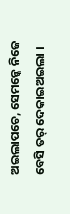ଅଇଲାପଚେ, ସେମନ୍କେ ନିଜେ ବେସି ତର୍ ଦେକାଇଅଇଲା ।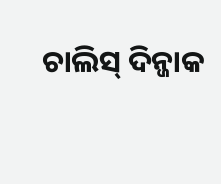ଚାଲିସ୍ ଦିନ୍ଜାକ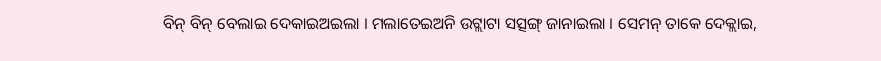ବିନ୍ ବିନ୍ ବେଲାଇ ଦେକାଇଅଇଲା । ମଲାତେଇଅନି ଉଟ୍ଲାଟା ସତ୍ସଙ୍ଗ୍ ଜାନାଇଲା । ସେମନ୍ ତାକେ ଦେକ୍ଲାଇ,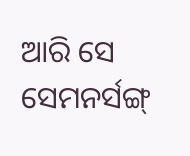ଆରି ସେ ସେମନର୍ସଙ୍ଗ୍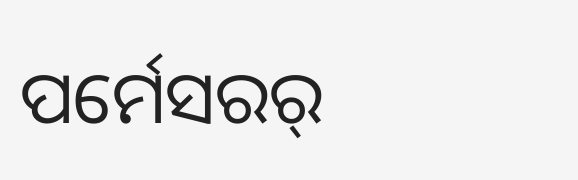ପର୍ମେସରର୍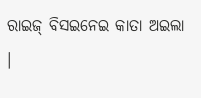ରାଇଜ୍ ବିସଇନେଇ କାତା ଅଇଲା ।